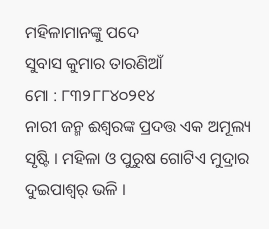ମହିଳାମାନଙ୍କୁ ପଦେ
ସୁବାସ କୁମାର ତାରଣିଆଁ
ମୋ : ୮୩୨୮୮୪୦୨୧୪
ନାରୀ ଜନ୍ମ ଈଶ୍ୱରଙ୍କ ପ୍ରଦତ୍ତ ଏକ ଅମୂଲ୍ୟ ସୃଷ୍ଟି । ମହିଳା ଓ ପୁରୁଷ ଗୋଟିଏ ମୁଦ୍ରାର ଦୁଇପାଶ୍ୱର୍ ଭଳି ।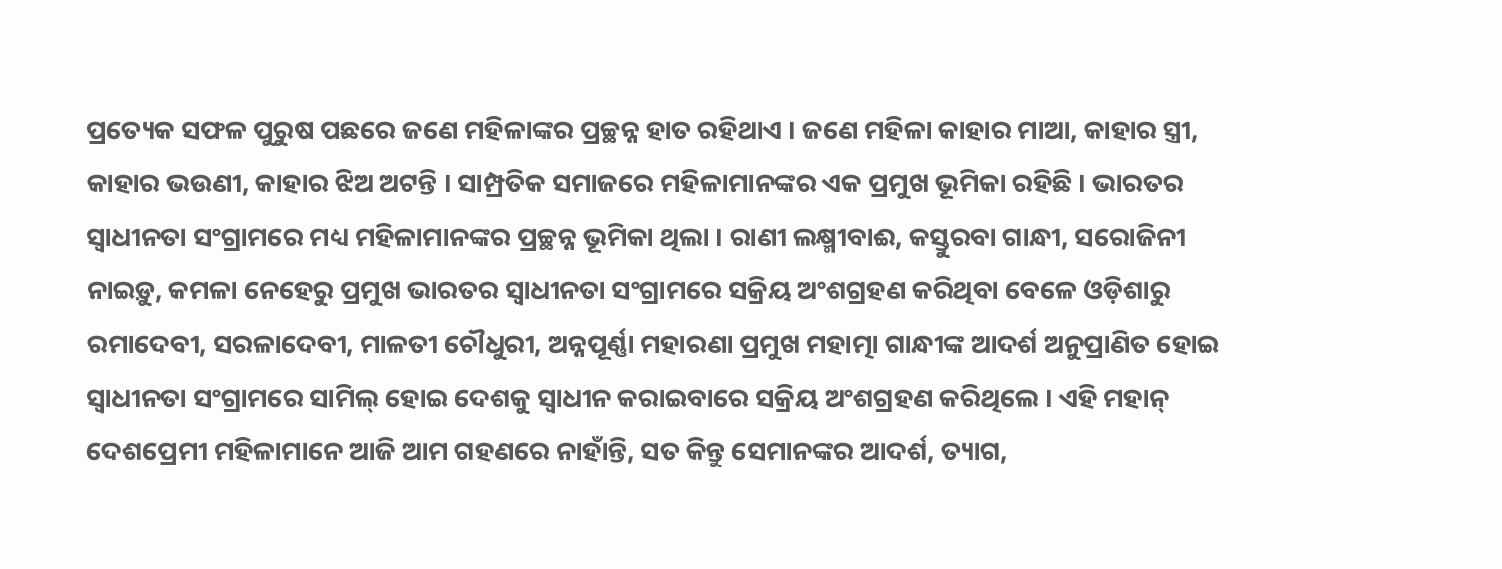ପ୍ରତ୍ୟେକ ସଫଳ ପୁରୁଷ ପଛରେ ଜଣେ ମହିଳାଙ୍କର ପ୍ରଚ୍ଛନ୍ନ ହାତ ରହିଥାଏ । ଜଣେ ମହିଳା କାହାର ମାଆ, କାହାର ସ୍ତ୍ରୀ, କାହାର ଭଉଣୀ, କାହାର ଝିଅ ଅଟନ୍ତି । ସାମ୍ପ୍ରତିକ ସମାଜରେ ମହିଳାମାନଙ୍କର ଏକ ପ୍ରମୁଖ ଭୂମିକା ରହିଛି । ଭାରତର ସ୍ୱାଧୀନତା ସଂଗ୍ରାମରେ ମଧ୍ୟ ମହିଳାମାନଙ୍କର ପ୍ରଚ୍ଛନ୍ନ ଭୂମିକା ଥିଲା । ରାଣୀ ଲକ୍ଷ୍ମୀବାଈ, କସ୍ତୁରବା ଗାନ୍ଧୀ, ସରୋଜିନୀ ନାଇଡ଼ୁ, କମଳା ନେହେରୁ ପ୍ରମୁଖ ଭାରତର ସ୍ୱାଧୀନତା ସଂଗ୍ରାମରେ ସକ୍ରିୟ ଅଂଶଗ୍ରହଣ କରିଥିବା ବେଳେ ଓଡ଼ିଶାରୁ ରମାଦେବୀ, ସରଳାଦେବୀ, ମାଳତୀ ଚୌଧୁରୀ, ଅନ୍ନପୂର୍ଣ୍ଣା ମହାରଣା ପ୍ରମୁଖ ମହାତ୍ମା ଗାନ୍ଧୀଙ୍କ ଆଦର୍ଶ ଅନୁପ୍ରାଣିତ ହୋଇ ସ୍ୱାଧୀନତା ସଂଗ୍ରାମରେ ସାମିଲ୍ ହୋଇ ଦେଶକୁ ସ୍ୱାଧୀନ କରାଇବାରେ ସକ୍ରିୟ ଅଂଶଗ୍ରହଣ କରିଥିଲେ । ଏହି ମହାନ୍ ଦେଶପ୍ରେମୀ ମହିଳାମାନେ ଆଜି ଆମ ଗହଣରେ ନାହାଁନ୍ତି, ସତ କିନ୍ତୁ ସେମାନଙ୍କର ଆଦର୍ଶ, ତ୍ୟାଗ,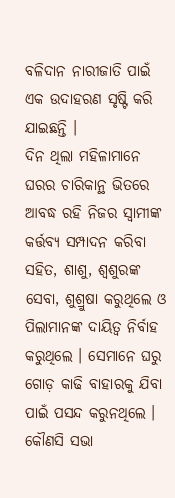ବଳିଦାନ ନାରୀଜାତି ପାଇଁ ଏକ ଉଦାହରଣ ସୃଷ୍ଟି କରି ଯାଇଛନ୍ତି ।
ଦିନ ଥିଲା ମହିଳାମାନେ ଘରର ଚାରିକାନ୍ଥ ଭିତରେ ଆବଦ୍ଧ ରହି ନିଜର ସ୍ୱାମୀଙ୍କ କର୍ତ୍ତବ୍ୟ ସମ୍ପାଦନ କରିବା ସହିତ, ଶାଶୁ, ଶ୍ୱଶୁରଙ୍କ ସେବା, ଶୁଶ୍ରୁଷା କରୁଥିଲେ ଓ ପିଲାମାନଙ୍କ ଦାୟିତ୍ୱ ନିର୍ବାହ କରୁଥିଲେ । ସେମାନେ ଘରୁ ଗୋଡ଼ କାଢି ବାହାରକୁ ଯିବା ପାଇଁ ପସନ୍ଦ କରୁନଥିଲେ । କୌଣସି ସଭା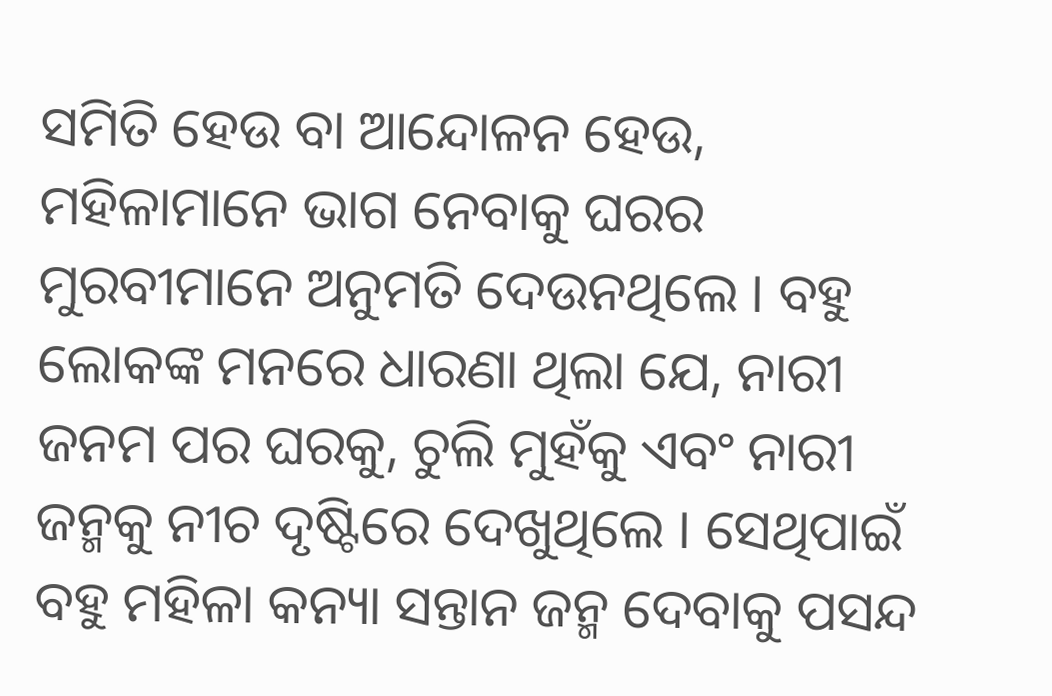ସମିତି ହେଉ ବା ଆନ୍ଦୋଳନ ହେଉ, ମହିଳାମାନେ ଭାଗ ନେବାକୁ ଘରର ମୁରବୀମାନେ ଅନୁମତି ଦେଉନଥିଲେ । ବହୁ ଲୋକଙ୍କ ମନରେ ଧାରଣା ଥିଲା ଯେ, ନାରୀ ଜନମ ପର ଘରକୁ, ଚୁଲି ମୁହଁକୁ ଏବଂ ନାରୀ ଜନ୍ମକୁ ନୀଚ ଦୃଷ୍ଟିରେ ଦେଖୁଥିଲେ । ସେଥିପାଇଁ ବହୁ ମହିଳା କନ୍ୟା ସନ୍ତାନ ଜନ୍ମ ଦେବାକୁ ପସନ୍ଦ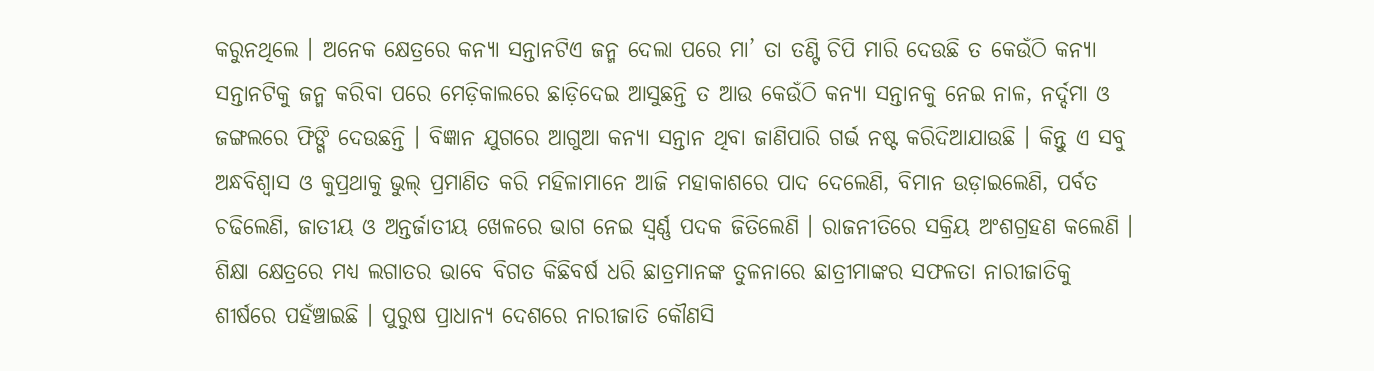କରୁନଥିଲେ । ଅନେକ କ୍ଷେତ୍ରରେ କନ୍ୟା ସନ୍ତାନଟିଏ ଜନ୍ମ ଦେଲା ପରେ ମା’ ତା ତଣ୍ଟି ଚିପି ମାରି ଦେଉଛି ତ କେଉଁଠି କନ୍ୟା ସନ୍ତାନଟିକୁ ଜନ୍ମ କରିବା ପରେ ମେଡ଼ିକାଲରେ ଛାଡ଼ିଦେଇ ଆସୁଛନ୍ତି ତ ଆଉ କେଉଁଠି କନ୍ୟା ସନ୍ତାନକୁ ନେଇ ନାଳ, ନର୍ଦ୍ଦମା ଓ ଜଙ୍ଗଲରେ ଫିଙ୍ଗି ଦେଉଛନ୍ତି । ବିଜ୍ଞାନ ଯୁଗରେ ଆଗୁଆ କନ୍ୟା ସନ୍ତାନ ଥିବା ଜାଣିପାରି ଗର୍ଭ ନଷ୍ଟ କରିଦିଆଯାଉଛି । କିନ୍ତୁ ଏ ସବୁ ଅନ୍ଧବିଶ୍ୱାସ ଓ କୁପ୍ରଥାକୁ ଭୁଲ୍ ପ୍ରମାଣିତ କରି ମହିଳାମାନେ ଆଜି ମହାକାଶରେ ପାଦ ଦେଲେଣି, ବିମାନ ଉଡ଼ାଇଲେଣି, ପର୍ବତ ଚଢିଲେଣି, ଜାତୀୟ ଓ ଅନ୍ତର୍ଜାତୀୟ ଖେଳରେ ଭାଗ ନେଇ ସ୍ୱର୍ଣ୍ଣ ପଦକ ଜିତିଲେଣି । ରାଜନୀତିରେ ସକ୍ରିୟ ଅଂଶଗ୍ରହଣ କଲେଣି । ଶିକ୍ଷା କ୍ଷେତ୍ରରେ ମଧ୍ୟ ଲଗାତର ଭାବେ ବିଗତ କିଛିବର୍ଷ ଧରି ଛାତ୍ରମାନଙ୍କ ତୁଳନାରେ ଛାତ୍ରୀମାଙ୍କର ସଫଳତା ନାରୀଜାତିକୁ ଶୀର୍ଷରେ ପହଁଞ୍ଚାଇଛି । ପୁରୁଷ ପ୍ରାଧାନ୍ୟ ଦେଶରେ ନାରୀଜାତି କୌଣସି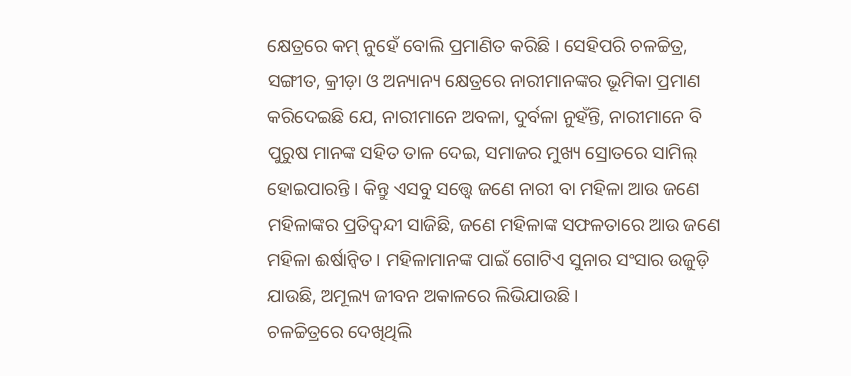କ୍ଷେତ୍ରରେ କମ୍ ନୁହେଁ ବୋଲି ପ୍ରମାଣିତ କରିଛି । ସେହିପରି ଚଳଚ୍ଚିତ୍ର, ସଙ୍ଗୀତ, କ୍ରୀଡ଼ା ଓ ଅନ୍ୟାନ୍ୟ କ୍ଷେତ୍ରରେ ନାରୀମାନଙ୍କର ଭୂମିକା ପ୍ରମାଣ କରିଦେଇଛି ଯେ, ନାରୀମାନେ ଅବଳା, ଦୁର୍ବଳା ନୁହଁନ୍ତି, ନାରୀମାନେ ବି ପୁରୁଷ ମାନଙ୍କ ସହିତ ତାଳ ଦେଇ, ସମାଜର ମୁଖ୍ୟ ସ୍ରୋତରେ ସାମିଲ୍ ହୋଇପାରନ୍ତି । କିନ୍ତୁ ଏସବୁ ସତ୍ତ୍ୱେ ଜଣେ ନାରୀ ବା ମହିଳା ଆଉ ଜଣେ ମହିଳାଙ୍କର ପ୍ରତିଦ୍ୱନ୍ଦୀ ସାଜିଛି, ଜଣେ ମହିଳାଙ୍କ ସଫଳତାରେ ଆଉ ଜଣେ ମହିଳା ଈର୍ଷାନ୍ୱିତ । ମହିଳାମାନଙ୍କ ପାଇଁ ଗୋଟିଏ ସୁନାର ସଂସାର ଉଜୁଡ଼ି ଯାଉଛି, ଅମୂଲ୍ୟ ଜୀବନ ଅକାଳରେ ଲିଭିଯାଉଛି ।
ଚଳଚ୍ଚିତ୍ରରେ ଦେଖିଥିଲି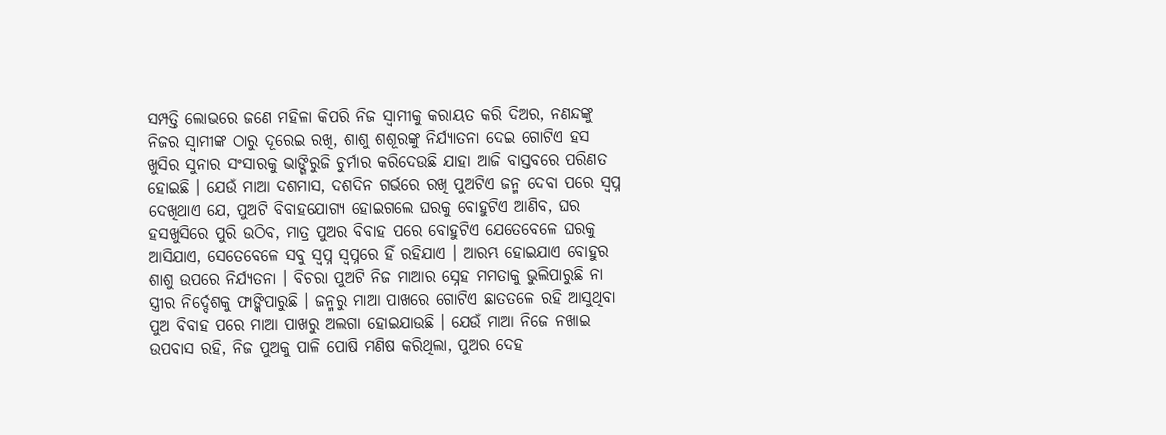ସମ୍ପତ୍ତି ଲୋଭରେ ଜଣେ ମହିଳା କିପରି ନିଜ ସ୍ୱାମୀକୁ କରାୟତ କରି ଦିଅର, ନଣନ୍ଦଙ୍କୁ ନିଜର ସ୍ୱାମୀଙ୍କ ଠାରୁ ଦୂରେଇ ରଖି, ଶାଶୁ ଶଶୂରଙ୍କୁ ନିର୍ଯ୍ୟାତନା ଦେଇ ଗୋଟିଏ ହସ ଖୁସିର ସୁନାର ସଂସାରକୁ ଭାଙ୍ଗିରୁଜି ଚୁର୍ମାର କରିଦେଉଛି ଯାହା ଆଜି ବାସ୍ତବରେ ପରିଣତ ହୋଇଛି । ଯେଉଁ ମାଆ ଦଶମାସ, ଦଶଦିନ ଗର୍ଭରେ ରଖି ପୁଅଟିଏ ଜନ୍ମ ଦେବା ପରେ ସ୍ୱପ୍ନ ଦେଖିଥାଏ ଯେ, ପୁଅଟି ବିବାହଯୋଗ୍ୟ ହୋଇଗଲେ ଘରକୁ ବୋହୁଟିଏ ଆଣିବ, ଘର ହସଖୁସିରେ ପୁରି ଉଠିବ, ମାତ୍ର ପୁଅର ବିବାହ ପରେ ବୋହୁଟିଏ ଯେତେବେଳେ ଘରକୁ ଆସିଯାଏ, ସେତେବେଳେ ସବୁ ସ୍ୱପ୍ନ ସ୍ୱପ୍ନରେ ହିଁ ରହିଯାଏ । ଆରମ୍ଭ ହୋଇଯାଏ ବୋହୁର ଶାଶୁ ଉପରେ ନିର୍ଯ୍ୟତନା । ବିଚରା ପୁଅଟି ନିଜ ମାଆର ସ୍ନେହ ମମତାକୁ ଭୁଲିପାରୁଛି ନା ସ୍ତ୍ରୀର ନିର୍ଦ୍ଦେଶକୁ ଫାଙ୍କିପାରୁଛି । ଜନ୍ମରୁ ମାଆ ପାଖରେ ଗୋଟିଏ ଛାତତଳେ ରହି ଆସୁଥିବା ପୁଅ ବିବାହ ପରେ ମାଆ ପାଖରୁ ଅଲଗା ହୋଇଯାଉଛି । ଯେଉଁ ମାଆ ନିଜେ ନଖାଇ ଉପବାସ ରହି, ନିଜ ପୁଅକୁ ପାଳି ପୋଷି ମଣିଷ କରିଥିଲା, ପୁଅର ଦେହ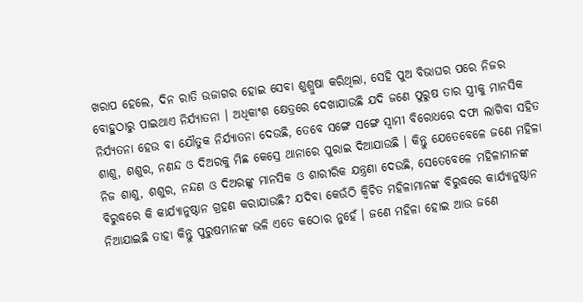ଖରାପ ହେଲେ, ଦିନ ରାତି ଉଜାଗର ହୋଇ ସେବା ଶୁଶ୍ରୁଷା କରିଥିଲା, ସେହି ପୁଅ ବିଭାଘର ପରେ ନିଜର ବୋହୁଠାରୁ ପାଇଥାଏ ନିର୍ଯ୍ୟାତନା । ଅଧିକାଂଶ କ୍ଷେତ୍ରରେ ଦେଖାଯାଉଛି ଯଦି ଜଣେ ପୁରୁଷ ତାର ସ୍ତ୍ରୀକୁ ମାନସିକ ନିର୍ଯ୍ୟତନା ହେଉ ବା ଯୌତୁକ ନିର୍ଯ୍ୟାତନା ଦେଉଛି, ତେବେ ସଙ୍ଗେ ସଙ୍ଗେ ସ୍ୱାମୀ ବିରୋଧରେ ଦଫା ଲାଗିବା ସହିତ ଶାଶୁ, ଶଶୁର, ନଣନ୍ଦ ଓ ଦିଅରକୁ ମିଛ କେସ୍ରେ ଥାନାରେ ପୁରାଇ ଦିଆଯାଉଛି । କିନ୍ତୁ ଯେତେବେଳେ ଜଣେ ମହିଳା ନିଜ ଶାଶୁ, ଶଶୁର, ନନ୍ଦଣ ଓ ଦିଅରଙ୍କୁ ମାନସିକ ଓ ଶାରୀରିକ ଯନ୍ତ୍ରଣା ଦେଉଛି, ସେତେବେଳେ ମହିଳାମାନଙ୍କ ବିରୁଦ୍ଧରେ କି କାର୍ଯ୍ୟାନୁଷ୍ଠାନ ଗ୍ରହଣ କରାଯାଉଛି? ଯଦିବା କେଉଁଠି କ୍ୱିଚିତ ମହିଳାମାନଙ୍କ ବିରୁଦ୍ଧରେ କାର୍ଯ୍ୟାନୁଷ୍ଠାନ ନିଆଯାଇଛି ତାହା କିନ୍ତୁ ପୁରୁଷମାନଙ୍କ ଭଳି ଏତେ କଠୋର ନୁହେଁ । ଜଣେ ମହିଳା ହୋଇ ଆଉ ଜଣେ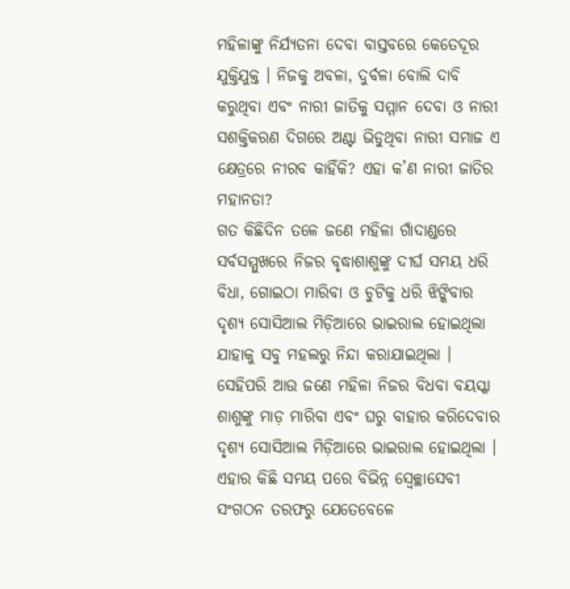ମହିଳାଙ୍କୁ ନିର୍ଯ୍ୟତନା ଦେବା ବାସ୍ତବରେ କେତେଦୂର ଯୁକ୍ତିଯୁକ୍ତ । ନିଜକୁ ଅବଳା, ଦୁର୍ବଳା ବୋଲି ଦାବି କରୁଥିବା ଏବଂ ନାରୀ ଜାତିକୁ ସମ୍ମାନ ଦେବା ଓ ନାରୀ ସଶକ୍ତିକରଣ ଦିଗରେ ଅଣ୍ଟା ଭିଡୁଥିବା ନାରୀ ସମାଜ ଏ କ୍ଷେତ୍ରରେ ନୀରବ କାହିଁକି? ଏହା କ’ଣ ନାରୀ ଜାତିର ମହାନତା?
ଗତ କିଛିଦିନ ତଳେ ଜଣେ ମହିଳା ଗାଁଦାଣ୍ଡରେ ସର୍ବସମ୍ମୁଖରେ ନିଜର ବୃଦ୍ଧାଶାଶୁଙ୍କୁ ଦୀର୍ଘ ସମୟ ଧରି ବିଧା, ଗୋଇଠା ମାରିବା ଓ ଚୁଟିକୁ ଧରି ଝିଙ୍କିବାର ଦୃଶ୍ୟ ସୋସିଆଲ ମିଡ଼ିଆରେ ଭାଇରାଲ ହୋଇଥିଲା ଯାହାକୁ ସବୁ ମହଲରୁ ନିନ୍ଦା କରାଯାଇଥିଲା । ସେହିପରି ଆଉ ଜଣେ ମହିଳା ନିଜର ବିଧବା ବୟସ୍କା ଶାଶୁଙ୍କୁ ମାଡ଼ ମାରିବା ଏବଂ ଘରୁ ବାହାର କରିଦେବାର ଦୃଶ୍ୟ ସୋସିଆଲ ମିଡ଼ିଆରେ ଭାଇରାଲ ହୋଇଥିଲା । ଏହାର କିଛି ସମୟ ପରେ ବିଭିନ୍ନ ସ୍ୱେଚ୍ଛାସେବୀ ସଂଗଠନ ତରଫରୁ ଯେତେବେଳେ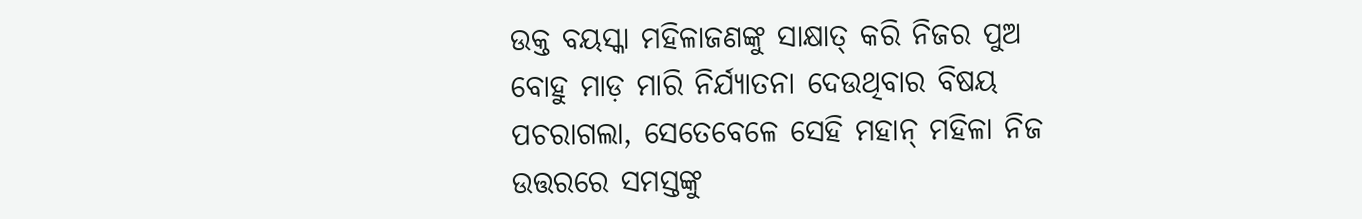ଉକ୍ତ ବୟସ୍କା ମହିଳାଜଣଙ୍କୁ ସାକ୍ଷାତ୍ କରି ନିଜର ପୁଅ ବୋହୁ ମାଡ଼ ମାରି ନିର୍ଯ୍ୟାତନା ଦେଉଥିବାର ବିଷୟ ପଚରାଗଲା, ସେତେବେଳେ ସେହି ମହାନ୍ ମହିଳା ନିଜ ଉତ୍ତରରେ ସମସ୍ତଙ୍କୁ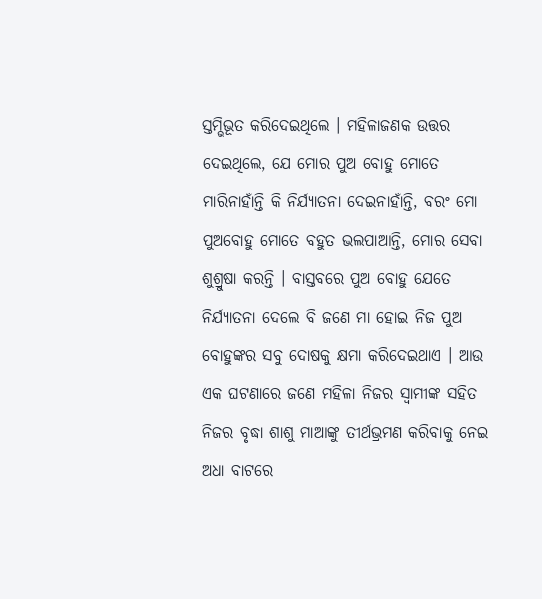ସ୍ତମ୍ଭିଭୂତ କରିଦେଇଥିଲେ । ମହିଳାଜଣକ ଉତ୍ତର ଦେଇଥିଲେ, ଯେ ମୋର ପୁଅ ବୋହୁ ମୋତେ ମାରିନାହାଁନ୍ତି କି ନିର୍ଯ୍ୟାତନା ଦେଇନାହାଁନ୍ତି, ବରଂ ମୋ ପୁଅବୋହୁ ମୋତେ ବହୁତ ଭଲପାଆନ୍ତି, ମୋର ସେବା ଶୁଶ୍ରୁଷା କରନ୍ତି । ବାସ୍ତବରେ ପୁଅ ବୋହୁ ଯେତେ ନିର୍ଯ୍ୟାତନା ଦେଲେ ବି ଜଣେ ମା ହୋଇ ନିଜ ପୁଅ ବୋହୁଙ୍କର ସବୁ ଦୋଷକୁ କ୍ଷମା କରିଦେଇଥାଏ । ଆଉ ଏକ ଘଟଣାରେ ଜଣେ ମହିଳା ନିଜର ସ୍ୱାମୀଙ୍କ ସହିତ ନିଜର ବୃଦ୍ଧା ଶାଶୁ ମାଆଙ୍କୁ ତୀର୍ଥଭ୍ରମଣ କରିବାକୁ ନେଇ ଅଧା ବାଟରେ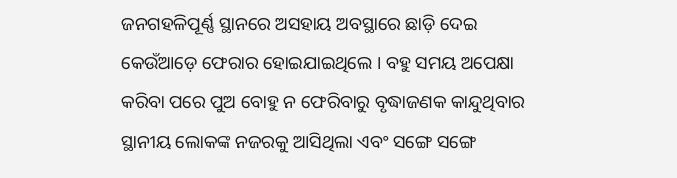ଜନଗହଳିପୂର୍ଣ୍ଣ ସ୍ଥାନରେ ଅସହାୟ ଅବସ୍ଥାରେ ଛାଡ଼ି ଦେଇ କେଉଁଆଡ଼େ ଫେରାର ହୋଇଯାଇଥିଲେ । ବହୁ ସମୟ ଅପେକ୍ଷା କରିବା ପରେ ପୁଅ ବୋହୁ ନ ଫେରିବାରୁ ବୃଦ୍ଧାଜଣକ କାନ୍ଦୁଥିବାର ସ୍ଥାନୀୟ ଲୋକଙ୍କ ନଜରକୁ ଆସିଥିଲା ଏବଂ ସଙ୍ଗେ ସଙ୍ଗେ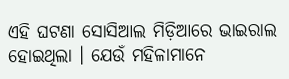ଏହି ଘଟଣା ସୋସିଆଲ ମିଡ଼ିଆରେ ଭାଇରାଲ ହୋଇଥିଲା । ଯେଉଁ ମହିଳାମାନେ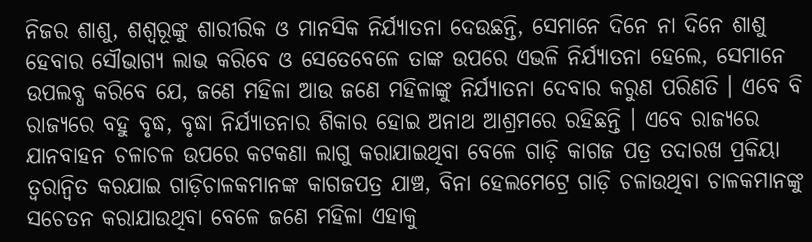ନିଜର ଶାଶୁ, ଶଶ୍ୱରୂଙ୍କୁ ଶାରୀରିକ ଓ ମାନସିକ ନିର୍ଯ୍ୟାତନା ଦେଉଛନ୍ତି, ସେମାନେ ଦିନେ ନା ଦିନେ ଶାଶୁ ହେବାର ସୌଭାଗ୍ୟ ଲାଭ କରିବେ ଓ ସେତେବେଳେ ତାଙ୍କ ଉପରେ ଏଭଳି ନିର୍ଯ୍ୟାତନା ହେଲେ, ସେମାନେ ଉପଲବ୍ଧ କରିବେ ଯେ, ଜଣେ ମହିଳା ଆଉ ଜଣେ ମହିଳାଙ୍କୁ ନିର୍ଯ୍ୟାତନା ଦେବାର କରୁଣ ପରିଣତି । ଏବେ ବି ରାଜ୍ୟରେ ବହୁ ବୃଦ୍ଧ, ବୃଦ୍ଧା ନିର୍ଯ୍ୟାତନାର ଶିକାର ହୋଇ ଅନାଥ ଆଶ୍ରମରେ ରହିଛନ୍ତି । ଏବେ ରାଜ୍ୟରେ ଯାନବାହନ ଚଳାଚଳ ଉପରେ କଟକଣା ଲାଗୁ କରାଯାଇଥିବା ବେଳେ ଗାଡ଼ି କାଗଜ ପତ୍ର ତଦାରଖ ପ୍ରକିୟା ତ୍ୱରାନ୍ୱିତ କରଯାଇ ଗାଡ଼ିଚାଳକମାନଙ୍କ କାଗଜପତ୍ର ଯାଞ୍ଚ, ବିନା ହେଲମେଟ୍ରେ ଗାଡ଼ି ଚଳାଉଥିବା ଚାଳକମାନଙ୍କୁ ସଚେତନ କରାଯାଉଥିବା ବେଳେ ଜଣେ ମହିଳା ଏହାକୁ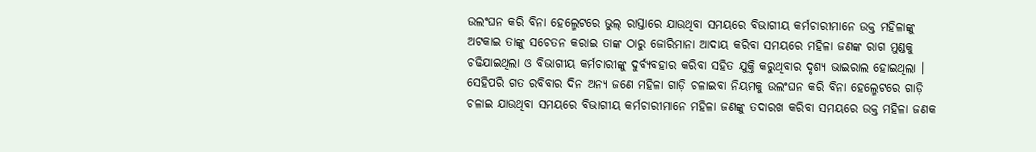ଉଲଂଘନ କରି ବିନା ହେଲ୍ମେଟରେ ଭୁଲ୍ ରାସ୍ତାରେ ଯାଉଥିବା ସମୟରେ ବିଭାଗୀୟ କର୍ମଚାରୀମାନେ ଉକ୍ତ ମହିଳାଙ୍କୁ ଅଟକାଇ ତାଙ୍କୁ ସଚେତନ କରାଇ ତାଙ୍କ ଠାରୁ ଜୋରିମାନା ଆଦାୟ କରିବା ସମୟରେ ମହିଳା ଜଣଙ୍କ ରାଗ ମୁଣ୍ଡକୁ ଚଢିଯାଇଥିଲା ଓ ବିଭାଗୀୟ କର୍ମଚାରୀଙ୍କୁ ଦୁର୍ବ୍ୟବହାର କରିବା ସହିତ ଯୁକ୍ତି କରୁଥିବାର ଦୃଶ୍ୟ ଭାଇରାଲ ହୋଇଥିଲା । ସେହିପରି ଗତ ରବିବାର ଦିନ ଅନ୍ୟ ଜଣେ ମହିଳା ଗାଡ଼ି ଚଳାଇବା ନିୟମକୁ ଉଲଂଘନ କରି ବିନା ହେଲ୍ମେଟରେ ଗାଡ଼ି ଚଳାଇ ଯାଉଥିବା ସମୟରେ ବିଭାଗୀୟ କର୍ମଚାରୀମାନେ ମହିଳା ଜଣଙ୍କୁ ତଦାରଖ କରିବା ସମୟରେ ଉକ୍ତ ମହିଳା ଜଣକ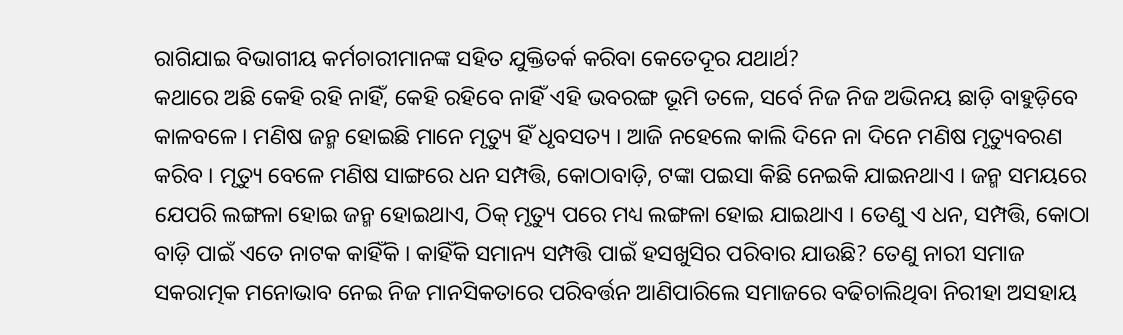ରାଗିଯାଇ ବିଭାଗୀୟ କର୍ମଚାରୀମାନଙ୍କ ସହିତ ଯୁକ୍ତିତର୍କ କରିବା କେତେଦୂର ଯଥାର୍ଥ?
କଥାରେ ଅଛି କେହି ରହି ନାହିଁ, କେହି ରହିବେ ନାହିଁ ଏହି ଭବରଙ୍ଗ ଭୂମି ତଳେ, ସର୍ବେ ନିଜ ନିଜ ଅଭିନୟ ଛାଡ଼ି ବାହୁଡ଼ିବେ କାଳବଳେ । ମଣିଷ ଜନ୍ମ ହୋଇଛି ମାନେ ମୃତ୍ୟୁ ହିଁ ଧୃବସତ୍ୟ । ଆଜି ନହେଲେ କାଲି ଦିନେ ନା ଦିନେ ମଣିଷ ମୃତ୍ୟୁବରଣ କରିବ । ମୃତ୍ୟୁ ବେଳେ ମଣିଷ ସାଙ୍ଗରେ ଧନ ସମ୍ପତ୍ତି, କୋଠାବାଡ଼ି, ଟଙ୍କା ପଇସା କିଛି ନେଇକି ଯାଇନଥାଏ । ଜନ୍ମ ସମୟରେ ଯେପରି ଲଙ୍ଗଳା ହୋଇ ଜନ୍ମ ହୋଇଥାଏ, ଠିକ୍ ମୃତ୍ୟୁ ପରେ ମଧ୍ୟ ଲଙ୍ଗଳା ହୋଇ ଯାଇଥାଏ । ତେଣୁ ଏ ଧନ, ସମ୍ପତ୍ତି, କୋଠା ବାଡ଼ି ପାଇଁ ଏତେ ନାଟକ କାହିଁକି । କାହିଁକି ସମାନ୍ୟ ସମ୍ପତ୍ତି ପାଇଁ ହସଖୁସିର ପରିବାର ଯାଉଛି? ତେଣୁ ନାରୀ ସମାଜ ସକରାତ୍ମକ ମନୋଭାବ ନେଇ ନିଜ ମାନସିକତାରେ ପରିବର୍ତ୍ତନ ଆଣିପାରିଲେ ସମାଜରେ ବଢିଚାଲିଥିବା ନିରୀହା ଅସହାୟ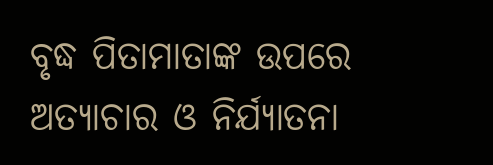ବୃଦ୍ଧ ପିତାମାତାଙ୍କ ଉପରେ ଅତ୍ୟାଚାର ଓ ନିର୍ଯ୍ୟାତନା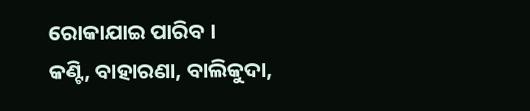ରୋକାଯାଇ ପାରିବ ।
କଣ୍ଟି, ବାହାରଣା, ବାଲିକୁଦା,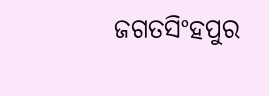ଜଗତସିଂହପୁର